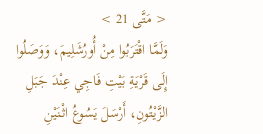< مَتَّى 21 >
وَلَمَّا اقْتَرَبُوا مِنْ أُورُشَلِيمَ، وَوَصَلُوا إِلَى قَرْيَةِ بَيْتِ فَاجِي عِنْدَ جَبَلِ الزَّيْتُونِ، أَرْسَلَ يَسُوعُ اثْنَيْنِ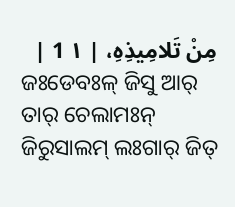مِنْ تَلامِيذِهِ، | ١ 1 |
ଜଃଡେବଃଳ୍ ଜିସୁ ଆର୍ ତାର୍ ଚେଲାମଃନ୍ ଜିରୁସାଲମ୍ ଲଃଗାର୍ ଜିତ୍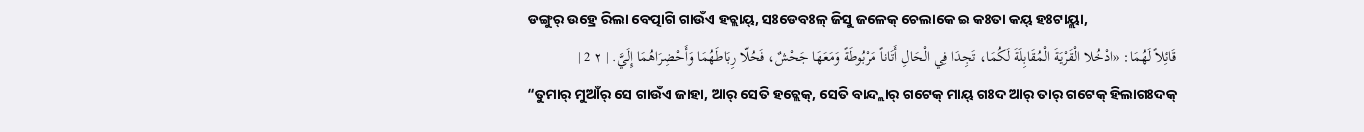ଡଙ୍ଗୁର୍ ଉହ୍ରେ ରିଲା ବେତ୍ପାଗି ଗାଉଁଏ ହଚ୍ଲାୟ୍, ସଃଡେବଃଳ୍ ଜିସୁ ଜଳେକ୍ ଚେଲାକେ ଇ କଃତା କୟ୍ ହଃଟାୟ୍ଲା,
قَائِلاً لَهُمَا: «ادْخُلا الْقَرْيَةَ الْمُقَابِلَةَ لَكُمَا، تَجِدَا فِي الْحَالِ أَتَاناً مَرْبُوطَةً وَمَعَهَا جَحْشٌ، فَحُلّا رِبَاطَهُمَا وَأَحْضِرَاهُمَا إِلَيَّ. | ٢ 2 |
“ତୁମାର୍ ମୁଆଁର୍ ସେ ଗାଉଁଏ ଜାହା, ଆର୍ ସେତି ହଚ୍ଲେକ୍, ସେତି ବାନ୍ଦ୍ଲାର୍ ଗଟେକ୍ ମାୟ୍ ଗଃଦ ଆର୍ ତାର୍ ଗଟେକ୍ ହିଲାଗଃଦକ୍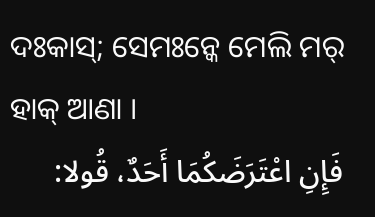ଦଃକାସ୍; ସେମଃନ୍କେ ମେଲି ମର୍ ହାକ୍ ଆଣା ।
فَإِنِ اعْتَرَضَكُمَا أَحَدٌ، قُولا: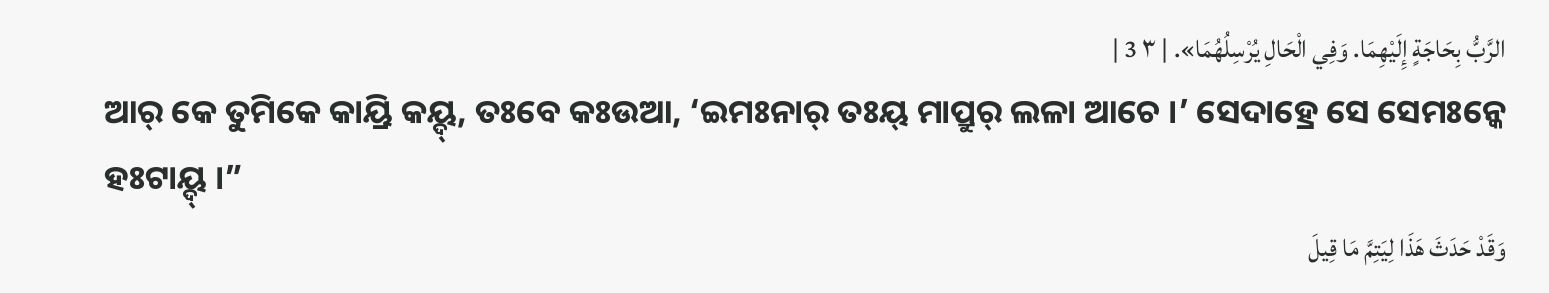الرَّبُّ بِحَاجَةٍ إِلَيْهِمَا. وَفِي الْحَالِ يُرْسِلُهُمَا». | ٣ 3 |
ଆର୍ କେ ତୁମିକେ କାୟ୍ରି କୟ୍ଦ୍, ତଃବେ କଃଉଆ, ‘ଇମଃନାର୍ ତଃୟ୍ ମାପ୍ରୁର୍ ଲଳା ଆଚେ ।’ ସେଦାହ୍ରେ ସେ ସେମଃନ୍କେ ହଃଟାୟ୍ଦ୍ ।”
وَقَدْ حَدَثَ هَذَا لِيَتِمَّ مَا قِيلَ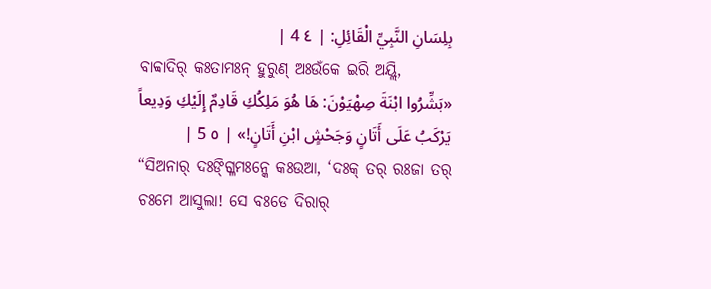بِلِسَانِ النَّبِيِّ الْقَائِلِ: | ٤ 4 |
ବାବ୍ବାଦିର୍ କଃତାମଃନ୍ ହୁରୁଣ୍ ଅଃଉଁକେ ଇରି ଅୟ୍ଲି,
«بَشِّرُوا ابْنَةَ صِهْيَوْنَ: هَا هُوَ مَلِكُكِ قَادِمٌ إِلَيْكِ وَدِيعاً يَرْكَبُ عَلَى أَتَانٍ وَجَحْشٍ ابْنِ أَتَانٍ!» | ٥ 5 |
“ସିଅନାର୍ ଦଃଙ୍ଗ୍ଳିମଃନ୍କେ କଃଉଆ, ‘ଦଃକ୍ ତର୍ ରଃଜା ତର୍ ଚଃମେ ଆସୁଲା! ସେ ବଃଡେ ଦିରାର୍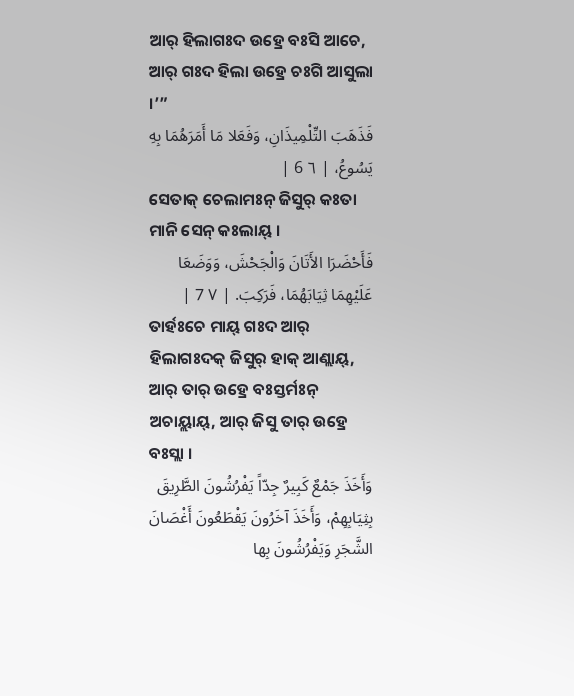ଆର୍ ହିଲାଗଃଦ ଉହ୍ରେ ବଃସି ଆଚେ, ଆର୍ ଗଃଦ ହିଲା ଉହ୍ରେ ଚଃଗି ଆସୁଲା ।’”
فَذَهَبَ التِّلْمِيذَانِ، وَفَعَلا مَا أَمَرَهُمَا بِهِ يَسُوعُ، | ٦ 6 |
ସେତାକ୍ ଚେଲାମଃନ୍ ଜିସୁର୍ କଃତା ମାନି ସେନ୍ କଃଲାୟ୍ ।
فَأَحْضَرَا الأَتَانَ وَالْجَحْشَ، وَوَضَعَا عَلَيْهِمَا ثِيَابَهُمَا، فَرَكِبَ. | ٧ 7 |
ତାର୍ହଃଚେ ମାୟ୍ ଗଃଦ ଆର୍ ହିଲାଗଃଦକ୍ ଜିସୁର୍ ହାକ୍ ଆଣ୍ଲାୟ୍, ଆର୍ ତାର୍ ଉହ୍ରେ ବଃସ୍ତର୍ମଃନ୍ ଅଚାୟ୍ଲାୟ୍, ଆର୍ ଜିସୁ ତାର୍ ଉହ୍ରେ ବଃସ୍ଲା ।
وَأَخَذَ جَمْعٌ كَبِيرٌ جِدّاً يَفْرُشُونَ الطَّرِيقَ بِثِيَابِهِمْ، وَأَخَذَ آخَرُونَ يَقْطَعُونَ أَغْصَانَ الشَّجَرِ وَيَفْرُشُونَ بِها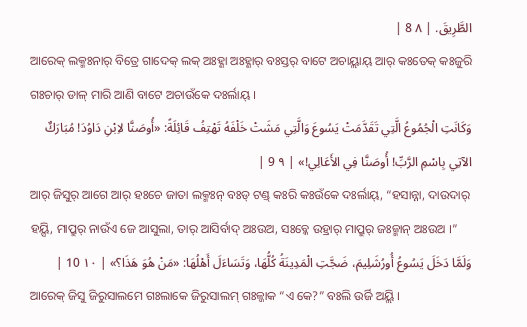الطَّرِيقَ. | ٨ 8 |
ଆରେକ୍ ଲକ୍ମଃନାର୍ ବିତ୍ରେ ଗାଦେକ୍ ଲକ୍ ଅଃହ୍ଣା ଅଃହ୍ଣାର୍ ବଃସ୍ତର୍ ବାଟେ ଅଚାୟ୍ଲାୟ୍ ଆର୍ କଃତେକ୍ କଃଜୁରି ଗଃଚାର୍ ଡାଳ୍ ମାରି ଆଣି ବାଟେ ଅଚାଉଁକେ ଦଃର୍ଲାୟ୍ ।
وَكَانَتِ الْجُمُوعُ الَّتِي تَقَدَّمَتْ يَسُوعَ وَالَّتِي مَشَتْ خَلْفَهُ تَهْتِفُ قَائِلَةً: «أُوصَنَّا لاِبْنِ دَاوُدَ! مُبَارَكٌ الآتِي بِاسْمِ الرَّبِّ! أُوصَنَّا فِي الأَعَالِي!» | ٩ 9 |
ଆର୍ ଜିସୁର୍ ଆଗେ ଆର୍ ହଃଚେ ଜାତା ଲକ୍ମଃନ୍ ବଃଡ୍ ଟଣ୍ଡ୍ କଃରି କଃଉଁକେ ଦଃର୍ଲାୟ୍, “ହସାନ୍ନା, ଦାଉଦାର୍ ହୟ୍ସି, ମାପ୍ରୁର୍ ନାଉଁଏ ଜେ ଆସୁଲା, ତାର୍ ଆସିର୍ବାଦ୍ ଅଃଉଅ, ସଃବ୍କେ ଉହ୍ରାର୍ ମାପ୍ରୁର୍ ଜଃଜ୍ମାନ୍ ଅଃଉଅ ।”
وَلَمَّا دَخَلَ يَسُوعُ أُورُشَلِيمَ، ضَجَّتِ الْمَدِينَةُ كُلُّهَا، وَتَسَاءَلَ أَهْلُهَا: «مَنْ هُوَ هَذَا؟» | ١٠ 10 |
ଆରେକ୍ ଜିସୁ ଜିରୁସାଲମେ ଗଃଲାକେ ଜିରୁସାଲମ୍ ଗଃଳ୍ଜାକ “ଏ କେ?” ବଃଲି ଉର୍ଜି ଅୟ୍ଲି ।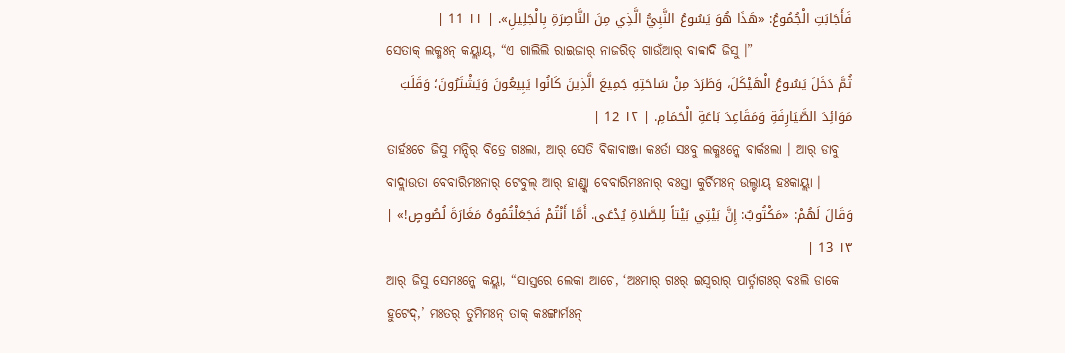فَأَجَابَتِ الْجُمُوعُ: «هَذَا هُوَ يَسُوعُ النَّبِيُّ الَّذِي مِنَ النَّاصِرَةِ بِالْجَلِيلِ». | ١١ 11 |
ସେତାକ୍ ଲକ୍ମଃନ୍ କୟ୍ଲାୟ୍, “ଏ ଗାଲିଲି ରାଇଜାର୍ ନାଜରିତ୍ ଗାଉଁଆର୍ ବାବ୍ବାଦି ଜିସୁ ।”
ثُمَّ دَخَلَ يَسُوعُ الْهَيْكَلَ، وَطَرَدَ مِنْ سَاحَتِهِ جَمِيعَ الَّذِينَ كَانُوا يَبِيعُونَ وَيَشْتَرُونَ؛ وَقَلَبَ مَوَائِدَ الصَّيَارِفَةِ وَمَقَاعِدَ بَاعَةِ الْحَمَامِ. | ١٢ 12 |
ତାର୍ହଃଚେ ଜିସୁ ମନ୍ଦିର୍ ବିତ୍ରେ ଗଃଲା, ଆର୍ ସେତି ବିକାବାଞ୍ଜା କଃର୍ତା ସଃବୁ ଲକ୍ମଃନ୍କେ ବାର୍କଃଲା । ଆର୍ ଡାବୁ ବାଦ୍ଲାଉତା ବେବାରିମଃନାର୍ ଟେବୁଲ୍ ଆର୍ ହାଣ୍ଡ୍କା ବେବାରିମଃନାର୍ ବଃସ୍ତା କୁର୍ଚିମଃନ୍ ଉଲ୍ଟାୟ୍ ହଃକାୟ୍ଲା ।
وَقَالَ لَهُمْ: «مَكْتُوبٌ: إِنَّ بَيْتِي بَيْتاً لِلصَّلاةِ يُدْعَى. أَمَّا أَنْتُمْ فَجَعَلْتُمُوهُ مَغَارَةَ لُصُوصٍ!» | ١٣ 13 |
ଆର୍ ଜିସୁ ସେମଃନ୍କେ କୟ୍ଲା, “ସାସ୍ତରେ ଲେକା ଆଚେ, ‘ଅଃମାର୍ ଗଃର୍ ଇସ୍ୱରାର୍ ପାର୍ତ୍ନାଗଃର୍ ବଃଲି ଡାକେ ହୁଟେଦ୍,’ ମଃତର୍ ତୁମିମଃନ୍ ତାକ୍ କଃଙ୍ଗାର୍ମଃନ୍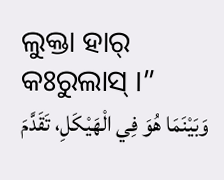ଲୁକ୍ତା ହାର୍ କଃରୁଲାସ୍ ।”
وَبَيْنَمَا هُوَ فِي الْهَيْكَلِ، تَقَدَّمَ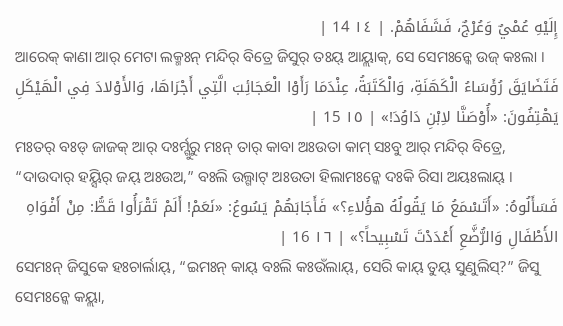إِلَيْهِ عُمْيٌ وَعُرْجٌ، فَشَفَاهُمْ. | ١٤ 14 |
ଆରେକ୍ କାଣା ଆର୍ ମେଟା ଲକ୍ମଃନ୍ ମନ୍ଦିର୍ ବିତ୍ରେ ଜିସୁର୍ ତଃୟ୍ ଆୟ୍ଲାକ୍, ସେ ସେମଃନ୍କେ ଉଜ୍ କଃଲା ।
فَتَضَايَقَ رُؤَسَاءُ الْكَهَنَةِ، وَالْكَتَبَةُ، عِنْدَمَا رَأَوْا الْعَجَائِبَ الَّتِي أَجْرَاهَا، وَالأَوْلادَ فِي الْهَيْكَلِ يَهْتِفُونَ: «أُوْصَنَّا لاِبْنِ دَاوُدَ!» | ١٥ 15 |
ମଃତର୍ ବଃଡ୍ ଜାଜକ୍ ଆର୍ ଦଃର୍ମ୍ଗୁରୁ ମଃନ୍ ତାର୍ କାବା ଅଃଉତା କାମ୍ ସଃବୁ ଆର୍ ମନ୍ଦିର୍ ବିତ୍ରେ, “ଦାଉଦାର୍ ହୟ୍ସିର୍ ଜୟ୍ ଅଃଉଅ,” ବଃଲି ଉଲ୍ଗାଟ୍ ଅଃଉତା ହିଲାମଃନ୍କେ ଦଃକି ରିସା ଅୟଃଲାୟ୍ ।
فَسَأَلُوهُ: «أَتَسْمَعُ مَا يَقُولُهُ هؤُلاءِ؟» فَأَجَابَهُمْ يَسُوعُ: «نَعَمْ! أَلَمْ تَقْرَأُوا قَطُّ: مِنْ أَفْوَاهِ الأَطْفَالِ وَالرُّضَّعِ أَعْدَدْتَ تَسْبِيحاً؟» | ١٦ 16 |
ସେମଃନ୍ ଜିସୁକେ ହଃଚାର୍ଲାୟ୍, “ଇମଃନ୍ କାୟ୍ ବଃଲି କଃଉଁଲାୟ୍, ସେରି କାୟ୍ ତୁୟ୍ ସୁଣୁଲିସ୍?” ଜିସୁ ସେମଃନ୍କେ କୟ୍ଲା,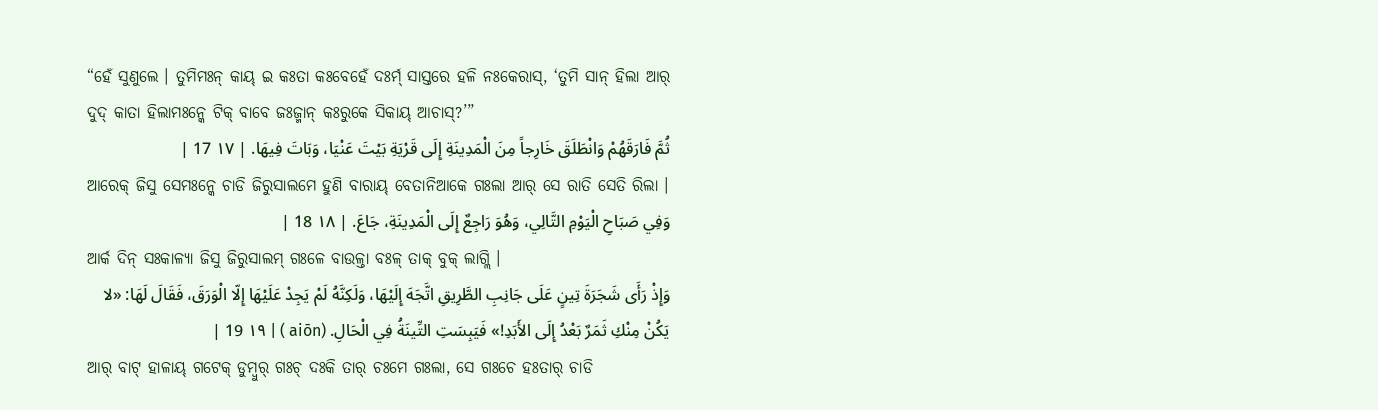“ହେଁ ସୁଣୁଲେ । ତୁମିମଃନ୍ କାୟ୍ ଇ କଃତା କଃବେହେଁ ଦଃର୍ମ୍ ସାସ୍ତରେ ହଳି ନଃକେରାସ୍, ‘ତୁମି ସାନ୍ ହିଲା ଆର୍ ଦୁଦ୍ କାତା ହିଲାମଃନ୍କେ ଟିକ୍ ବାବେ ଜଃଜ୍ମାନ୍ କଃରୁକେ ସିକାୟ୍ ଆଚାସ୍?’”
ثُمَّ فَارَقَهُمْ وَانْطَلَقَ خَارِجاً مِنَ الْمَدِينَةِ إِلَى قَرْيَةِ بَيْتَ عَنْيَا، وَبَاتَ فِيهَا. | ١٧ 17 |
ଆରେକ୍ ଜିସୁ ସେମଃନ୍କେ ଚାଡି ଜିରୁସାଲମେ ହୁଣି ବାରାୟ୍ ବେତାନିଆକେ ଗଃଲା ଆର୍ ସେ ରାତି ସେତି ରିଲା ।
وَفِي صَبَاحِ الْيَوْمِ التَّالِي، وَهُوَ رَاجِعٌ إِلَى الْمَدِينَةِ، جَاعَ. | ١٨ 18 |
ଆର୍କ ଦିନ୍ ସଃକାଳ୍ୟା ଜିସୁ ଜିରୁସାଲମ୍ ଗଃଳେ ବାଉଳ୍ତା ବଃଳ୍ ତାକ୍ ବୁକ୍ ଲାଗ୍ଲି ।
وَإِذْ رَأَى شَجَرَةَ تِينٍ عَلَى جَانِبِ الطَّرِيقِ اتَّجَهَ إِلَيْهَا، وَلَكِنَّهُ لَمْ يَجِدْ عَلَيْهَا إِلّا الْوَرَقَ، فَقَالَ لَهَا: «لا يَكُنْ مِنْكِ ثَمَرٌ بَعْدُ إِلَى الأَبَدِ!» فَيَبِسَتِ التِّينَةُ فِي الْحَالِ. (aiōn ) | ١٩ 19 |
ଆର୍ ବାଟ୍ ହାଳାୟ୍ ଗଟେକ୍ ଡୁମ୍ବୁର୍ ଗଃଚ୍ ଦଃକି ତାର୍ ଚଃମେ ଗଃଲା, ସେ ଗଃଚେ ହଃତାର୍ ଚାଡି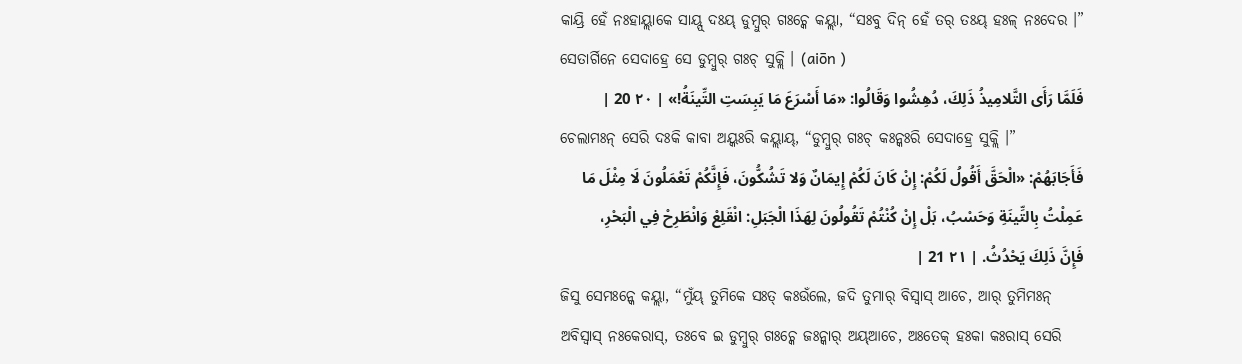କାୟ୍ରି ହେଁ ନଃହାୟ୍ଲାକେ ସାୟ୍ପ୍ ଦଃୟ୍ ଡୁମ୍ବୁର୍ ଗଃଚ୍କେ କୟ୍ଲା, “ସଃବୁ ଦିନ୍ ହେଁ ତର୍ ତଃୟ୍ ହଃଳ୍ ନଃଦେର ।” ସେତାର୍ଗିନେ ସେଦାହ୍ରେ ସେ ଡୁମ୍ବୁର୍ ଗଃଚ୍ ସୁକ୍ଲି । (aiōn )
فَلَمَّا رَأَى التَّلامِيذُ ذَلِكَ، دُهِشُوا وَقَالُوا: «مَا أَسْرَعَ مَا يَبِسَتِ التِّينَةُ!» | ٢٠ 20 |
ଚେଲାମଃନ୍ ସେରି ଦଃକି କାବା ଅୟ୍କଃରି କୟ୍ଲାୟ୍, “ଡୁମ୍ବୁର୍ ଗଃଚ୍ କଃନ୍କଃରି ସେଦାହ୍ରେ ସୁକ୍ଲି ।”
فَأَجَابَهُمْ: «الْحَقَّ أَقُولُ لَكُمْ: إِنْ كَانَ لَكُمْ إِيمَانٌ وَلا تَشُكُّونَ، فَإِنَّكُمْ تَعْمَلُونَ لَا مِثْلَ مَا عَمِلْتُ بِالتِّينَةِ وَحَسْبُ، بَلْ إِنْ كُنْتُمْ تَقُولُونَ لِهَذَا الْجَبَلِ: انْقَلِعْ وَانْطَرِحْ فِي الْبَحْرِ، فَإِنَّ ذَلِكَ يَحْدُثُ. | ٢١ 21 |
ଜିସୁ ସେମଃନ୍କେ କୟ୍ଲା, “ମୁଁୟ୍ ତୁମିକେ ସଃତ୍ କଃଉଁଲେ, ଜଦି ତୁମାର୍ ବିସ୍ୱାସ୍ ଆଚେ, ଆର୍ ତୁମିମଃନ୍ ଅବିସ୍ୱାସ୍ ନଃକେରାସ୍, ତଃବେ ଇ ଡୁମ୍ବୁର୍ ଗଃଚ୍କେ ଜଃନ୍କାର୍ ଅୟ୍ଆଚେ, ଅଃତେକ୍ ହଃକା କଃରାସ୍ ସେରି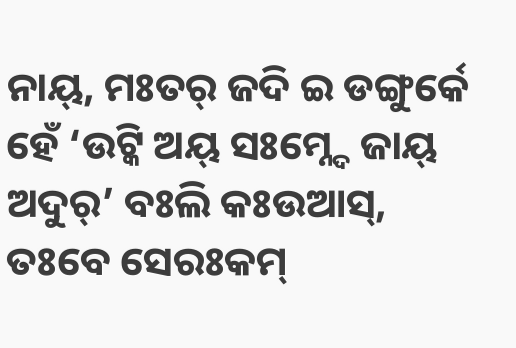ନାୟ୍, ମଃତର୍ ଜଦି ଇ ଡଙ୍ଗୁର୍କେ ହେଁ ‘ଉଟ୍କି ଅୟ୍ ସଃମ୍ନ୍ଦେ ଜାୟ୍ ଅଦୁର୍’ ବଃଲି କଃଉଆସ୍, ତଃବେ ସେରଃକମ୍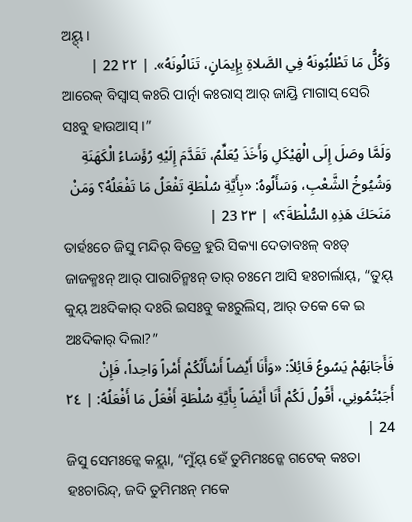ଅୟ୍ଦ୍ ।
وَكُلُّ مَا تَطْلُبُونَهُ فِي الصَّلاةِ بِإِيمَانٍ، تَنَالُونَهُ». | ٢٢ 22 |
ଆରେକ୍ ବିସ୍ୱାସ୍ କଃରି ପାର୍ତ୍ନା କଃରାସ୍ ଆର୍ ଜାୟ୍ରି ମାଗାସ୍ ସେରି ସଃବୁ ହାଉଆସ୍ ।”
وَلَمَّا وصَلَ إِلَى الْهَيْكَلِ وَأَخَذَ يُعَلِّمُ، تَقَدَّمَ إِلَيْهِ رُؤَسَاءُ الْكَهَنَةِ وَشُيُوخُ الشَّعْبِ، وَسَأَلُوهُ: «بِأَيَّةِ سُلْطَةٍ تَفْعَلُ مَا تَفْعَلُهُ؟ وَمَنْ مَنَحَكَ هَذِهِ السُّلْطَةَ؟» | ٢٣ 23 |
ତାର୍ହଃଚେ ଜିସୁ ମନ୍ଦିର୍ ବିତ୍ରେ ହୁରି ସିକ୍ୟା ଦେତାବଃଳ୍ ବଃଡ୍ ଜାଜକ୍ମଃନ୍ ଆର୍ ପାରାଚିନ୍ମଃନ୍ ତାର୍ ଚଃମେ ଆସି ହଃଚାର୍ଲାୟ୍, “ତୁୟ୍ କୁୟ୍ ଅଃଦିକାର୍ ଦଃରି ଇସଃବୁ କଃରୁଲିସ୍, ଆର୍ ତକେ କେ ଇ ଅଃଦିକାର୍ ଦିଲା?”
فَأَجَابَهُمْ يَسُوعُ قَائِلاً: «وَأَنَا أَيْضاً أَسْأَلُكُمْ أَمْراً وَاحِداً، فَإِنْ أَجَبْتُمُونِي، أَقُولُ لَكُمْ أَنَا أَيْضَاً بِأَيَّةِ سُلْطَةٍ أَفْعَلُ مَا أَفْعَلُهُ: | ٢٤ 24 |
ଜିସୁ ସେମଃନ୍କେ କୟ୍ଲା, “ମୁଁୟ୍ ହେଁ ତୁମିମଃନ୍କେ ଗଟେକ୍ କଃତା ହଃଚାରିନ୍ଦ୍, ଜଦି ତୁମିମଃନ୍ ମକେ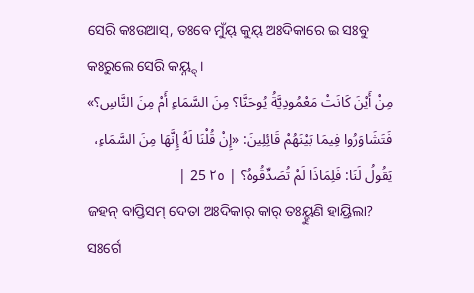ସେରି କଃଉଆସ୍, ତଃବେ ମୁଁୟ୍ କୁୟ୍ ଅଃଦିକାରେ ଇ ସଃବୁ କଃରୁଲେ ସେରି କୟ୍ନ୍ଦ୍ ।
مِنْ أَيْنَ كَانَتْ مَعْمُودِيَّةُ يُوحَنَّا؟ مِنَ السَّمَاءِ أَمْ مِنَ النَّاسِ؟» فَتَشَاوَرُوا فِيمَا بَيْنَهُمْ قَائِلِينَ: «إِنْ قُلْنَا لَهُ إِنَّهَا مِنَ السَّمَاءِ، يَقُولُ لَنَا: فَلِمَاذَا لَمْ تُصَدِّقُوهُ؟ | ٢٥ 25 |
ଜହନ୍ ବାପ୍ତିସମ୍ ଦେତା ଅଃଦିକାର୍ କାର୍ ତଃୟ୍ହୁଣି ହାୟ୍ରିଲା? ସଃର୍ଗେ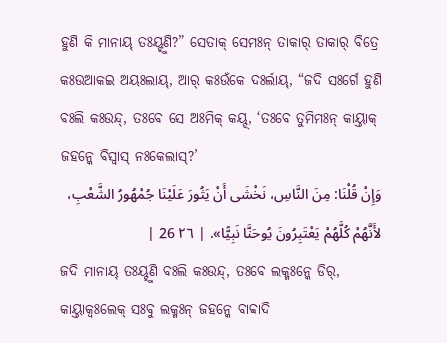ହୁଣି କି ମାନାୟ୍ ତଃୟ୍ହୁଣି?” ସେତାକ୍ ସେମଃନ୍ ତାକାର୍ ତାକାର୍ ବିତ୍ରେ କଃଉଆକଇ ଅୟଃଲାୟ୍, ଆର୍ କଃଉଁକେ ଦଃର୍ଲାୟ୍, “ଜଦି ସଃର୍ଗେ ହୁଣି ବଃଲି କଃଉନ୍ଦ୍, ତଃବେ ସେ ଅଃମିକ୍ କୟ୍ଦ୍, ‘ତଃବେ ତୁମିମଃନ୍ କାୟ୍ତାକ୍ ଜହନ୍କେ ବିସ୍ୱାସ୍ ନଃକେଲାସ୍?’
وَإِنْ قُلْنَا: مِنَ النَّاسِ، نَخْشَى أَنْ يَثُورَ عَلَيْنَا جُمْهُورُ الشَّعْبِ، لأَنَّهُمْ كُلَّهُمْ يَعْتَبِرُونَ يُوحَنَّا نَبِيًّا». | ٢٦ 26 |
ଜଦି ମାନାୟ୍ ତଃୟ୍ହୁଣି ବଃଲି କଃଉନ୍ଦ୍, ତଃବେ ଲକ୍ମଃନ୍କେ ଡିର୍, କାୟ୍ତାକ୍ବଃଲେକ୍ ସଃବୁ ଲକ୍ମଃନ୍ ଜହନ୍କେ ବାବ୍ବାଦି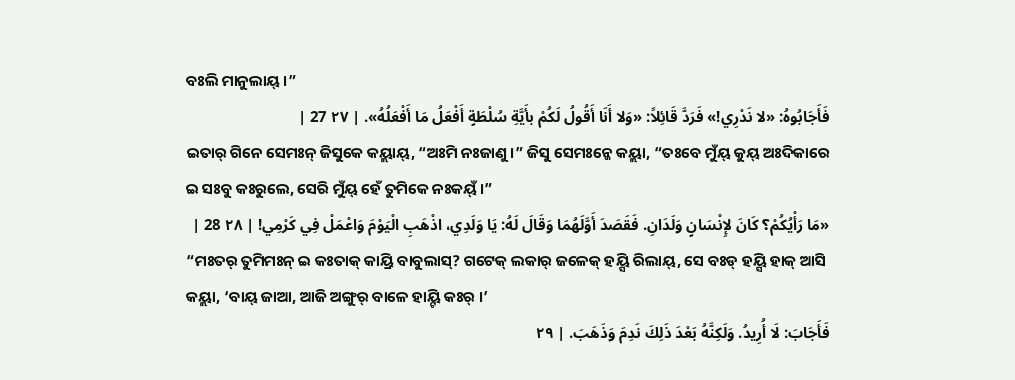ବଃଲି ମାନୁଲାୟ୍ ।”
فَأَجَابُوهُ: «لا نَدْرِي!» فَرَدَّ قَائِلاً: «وَلا أَنَا أَقُولُ لَكُمْ بأَيَّةِ سُلْطَةٍ أَفْعَلُ مَا أَفْعَلُهُ». | ٢٧ 27 |
ଇତାର୍ ଗିନେ ସେମଃନ୍ ଜିସୁକେ କୟ୍ଲାୟ୍, “ଅଃମି ନଃଜାଣୁ ।” ଜିସୁ ସେମଃନ୍କେ କୟ୍ଲା, “ତଃବେ ମୁଁୟ୍ କୁୟ୍ ଅଃଦିକାରେ ଇ ସଃବୁ କଃରୁଲେ, ସେରି ମୁଁୟ୍ ହେଁ ତୁମିକେ ନଃକୟ୍ଁ ।”
«مَا رَأْيُكُمْ؟ كَانَ لإِنْسَانٍ وَلَدَانِ. فَقَصَدَ أَوَّلَهُمَا وَقَالَ لَهُ: يَا وَلَدِي، اذْهَبِ الْيَوْمَ وَاعْمَلْ فِي كَرْمِي! | ٢٨ 28 |
“ମଃତର୍ ତୁମିମଃନ୍ ଇ କଃତାକ୍ କାୟ୍ରି ବାବୁଲାସ୍? ଗଟେକ୍ ଲକାର୍ ଜଳେକ୍ ହୟ୍ସି ରିଲାୟ୍, ସେ ବଃଡ୍ ହୟ୍ସି ହାକ୍ ଆସି କୟ୍ଲା, ‘ବାୟ୍ ଜାଆ, ଆଜି ଅଙ୍ଗୁର୍ ବାଳେ ହାୟ୍ଟି କଃର୍ ।’
فَأَجَابَ: لَا أُرِيدُ. وَلَكِنَّهُ بَعْدَ ذَلِكَ نَدِمَ وَذَهَبَ. | ٢٩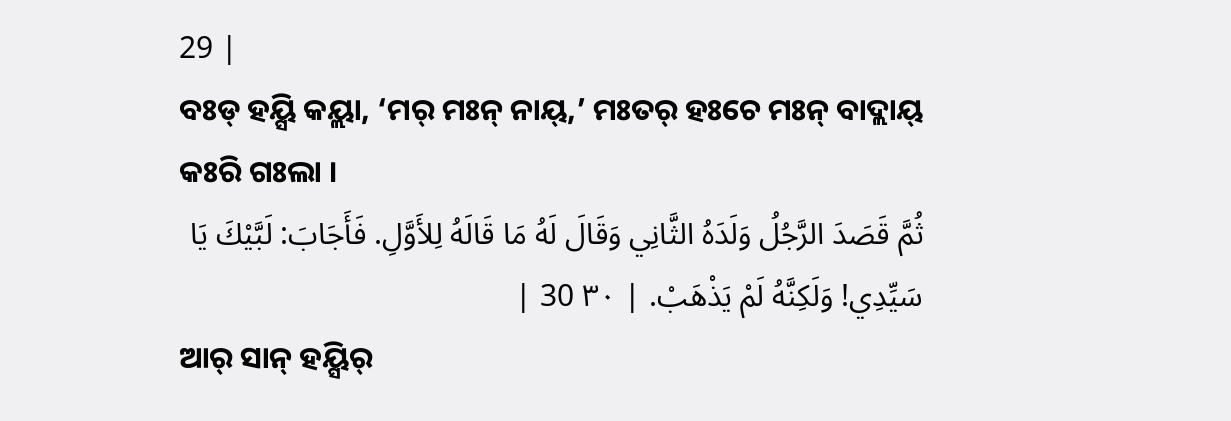29 |
ବଃଡ୍ ହୟ୍ସି କୟ୍ଲା, ‘ମର୍ ମଃନ୍ ନାୟ୍,’ ମଃତର୍ ହଃଚେ ମଃନ୍ ବାଦ୍ଲାୟ୍ କଃରି ଗଃଲା ।
ثُمَّ قَصَدَ الرَّجُلُ وَلَدَهُ الثَّانِي وَقَالَ لَهُ مَا قَالَهُ لِلأَوَّلِ. فَأَجَابَ: لَبَّيْكَ يَا سَيِّدِي! وَلَكِنَّهُ لَمْ يَذْهَبْ. | ٣٠ 30 |
ଆର୍ ସାନ୍ ହୟ୍ସିର୍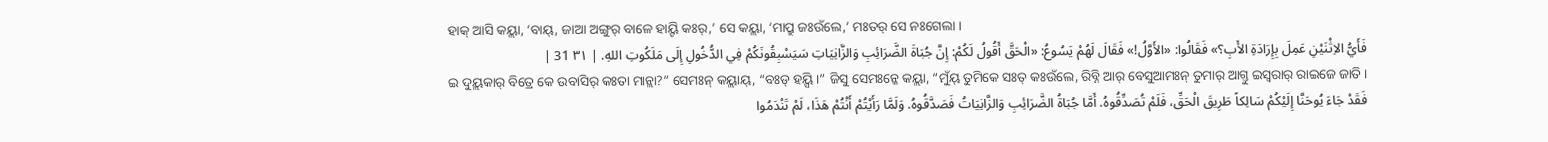ହାକ୍ ଆସି କୟ୍ଲା, ‘ବାୟ୍, ଜାଆ ଅଙ୍ଗୁର୍ ବାଳେ ହାୟ୍ଟି କଃର୍,’ ସେ କୟ୍ଲା, ‘ମାପ୍ରୁ ଜଃଉଁଲେ,’ ମଃତର୍ ସେ ନଃଗେଲା ।
فَأَيُّ الاِثْنَيْنِ عَمِلَ بِإِرَادَةِ الأَبِ؟» فَقَالُوا: «الأَوَّلُ!» فَقَالَ لَهُمْ يَسُوعُ: «الْحَقَّ أَقُولُ لَكُمْ: إِنَّ جُبَاةَ الضَّرَائِبِ وَالزَّانِيَاتِ سَيَسْبِقُونَكُمْ فِي الدُّخُولِ إِلَى مَلَكُوتِ اللهِ. | ٣١ 31 |
ଇ ଦୁୟ୍ଲକାର୍ ବିତ୍ରେ କେ ଉବାସିର୍ କଃତା ମାନ୍ଲା?” ସେମଃନ୍ କୟ୍ଲାୟ୍, “ବଃଡ୍ ହୟ୍ସି ।” ଜିସୁ ସେମଃନ୍କେ କୟ୍ଲା, “ମୁଁୟ୍ ତୁମିକେ ସଃତ୍ କଃଉଁଲେ, ରିବ୍ନି ଆର୍ ବେସୁଆମଃନ୍ ତୁମାର୍ ଆଗ୍ତୁ ଇସ୍ୱରାର୍ ରାଇଜେ ଜାତି ।
فَقَدْ جَاءَ يُوحَنَّا إِلَيْكُمْ سَالِكاً طَرِيقَ الْحَقِّ، فَلَمْ تُصَدِّقُوهُ. أَمَّا جُبَاةُ الضَّرَائِبِ وَالزَّانِيَاتُ فَصَدَّقُوهُ. وَلَمَّا رَأَيْتُمْ أَنْتُمْ هَذَا، لَمْ تَنْدَمُوا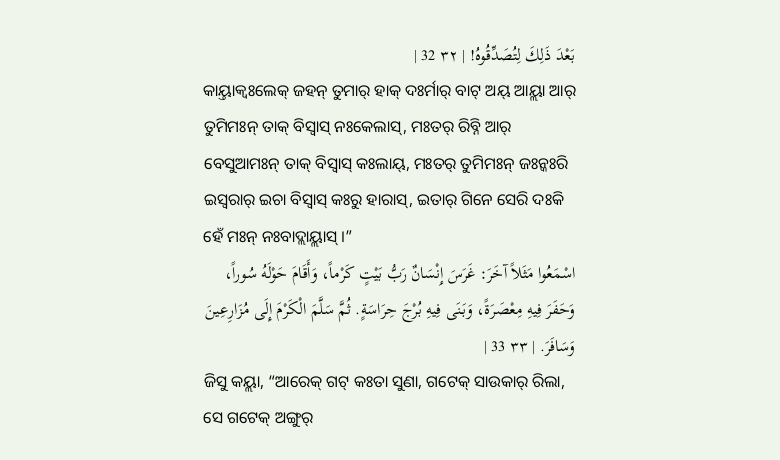بَعْدَ ذَلِكَ لِتُصَدِّقُوهُ! | ٣٢ 32 |
କାୟ୍ତାକ୍ବଃଲେକ୍ ଜହନ୍ ତୁମାର୍ ହାକ୍ ଦଃର୍ମାର୍ ବାଟ୍ ଅୟ୍ ଆୟ୍ଲା ଆର୍ ତୁମିମଃନ୍ ତାକ୍ ବିସ୍ୱାସ୍ ନଃକେଲାସ୍, ମଃତର୍ ରିବ୍ନି ଆର୍ ବେସୁଆମଃନ୍ ତାକ୍ ବିସ୍ୱାସ୍ କଃଲାୟ୍, ମଃତର୍ ତୁମିମଃନ୍ ଜଃନ୍କଃରି ଇସ୍ୱରାର୍ ଇଚା ବିସ୍ୱାସ୍ କଃରୁ ହାରାସ୍, ଇତାର୍ ଗିନେ ସେରି ଦଃକି ହେଁ ମଃନ୍ ନଃବାଦ୍ଲାୟ୍ଲାସ୍ ।”
اسْمَعُوا مَثَلاً آخَرَ: غَرَسَ إِنْسَانٌ رَبُّ بَيْتٍ كَرْماً، وَأَقَامَ حَوْلَهُ سُوراً، وَحَفَرَ فِيهِ مِعْصَرَةً، وَبَنَى فِيهِ بُرْجَ حِرَاسَةٍ. ثُمَّ سَلَّمَ الْكَرْمَ إِلَى مُزَارِعِينَ وَسَافَرَ. | ٣٣ 33 |
ଜିସୁ କୟ୍ଲା, “ଆରେକ୍ ଗଟ୍ କଃତା ସୁଣା, ଗଟେକ୍ ସାଉକାର୍ ରିଲା, ସେ ଗଟେକ୍ ଅଙ୍ଗୁର୍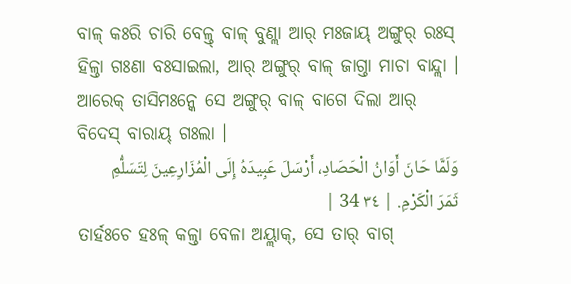ବାଳ୍ କଃରି ଚାରି ବେଳ୍ତ୍ ବାଳ୍ ବୁଣ୍ଲା ଆର୍ ମଃଜାୟ୍ ଅଙ୍ଗୁର୍ ରଃସ୍ ହିଳ୍ତା ଗଃଣା ବଃସାଇଲା, ଆର୍ ଅଙ୍ଗୁର୍ ବାଳ୍ ଜାଗ୍ତା ମାଚା ବାନ୍ଦ୍ଲା । ଆରେକ୍ ତାସିମଃନ୍କେ ସେ ଅଙ୍ଗୁର୍ ବାଳ୍ ବାଗେ ଦିଲା ଆର୍ ବିଦେସ୍ ବାରାୟ୍ ଗଃଲା ।
وَلَمَّا حَانَ أَوَانُ الْحَصَادِ، أَرْسَلَ عَبِيدَهُ إِلَى الْمُزَارِعِينَ لِتَسَلُّمِ ثَمَرَ الْكَرْمِ. | ٣٤ 34 |
ତାର୍ହଃଚେ ହଃଳ୍ କଳ୍ତା ବେଳା ଅୟ୍ଲାକ୍, ସେ ତାର୍ ବାଗ୍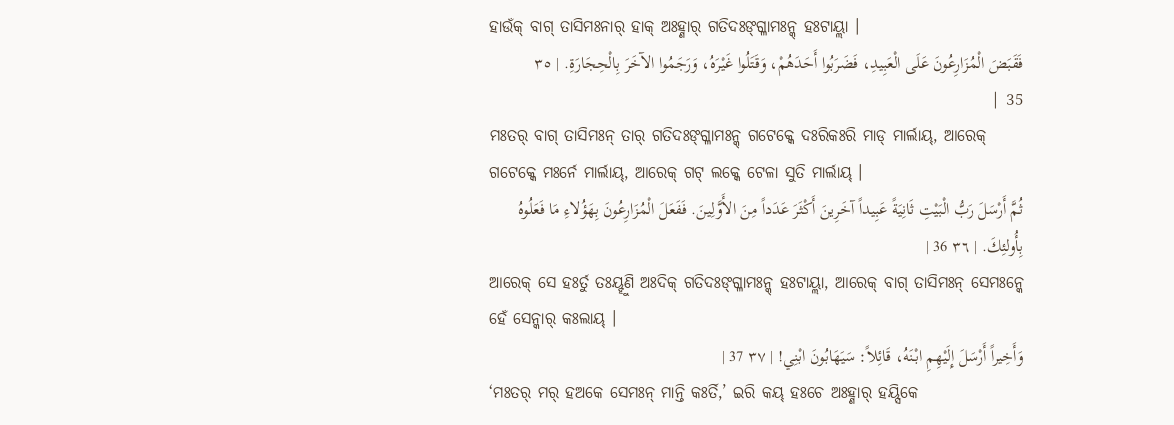ହାଉଁକ୍ ବାଗ୍ ତାସିମଃନାର୍ ହାକ୍ ଅଃହ୍ଣାର୍ ଗତିଦଃଙ୍ଗ୍ଳାମଃନ୍କ୍ ହଃଟାୟ୍ଲା ।
فَقَبَضَ الْمُزَارِعُونَ عَلَى الْعَبِيدِ، فَضَرَبُوا أَحَدَهُمْ، وَقَتَلُوا غَيْرَهُ، وَرَجَمُوا الآخَرَ بِالْحِجَارَةِ. | ٣٥ 35 |
ମଃତର୍ ବାଗ୍ ତାସିମଃନ୍ ତାର୍ ଗତିଦଃଙ୍ଗ୍ଳାମଃନ୍କ୍ ଗଟେକ୍କେ ଦଃରିକଃରି ମାଡ୍ ମାର୍ଲାୟ୍, ଆରେକ୍ ଗଟେକ୍କେ ମଃର୍ନେ ମାର୍ଲାୟ୍, ଆରେକ୍ ଗଟ୍ ଲକ୍କେ ଟେଳା ସୁତି ମାର୍ଲାୟ୍ ।
ثُمَّ أَرْسَلَ رَبُّ الْبَيْتِ ثَانِيَةً عَبِيداً آخَرِينَ أَكْثَرَ عَدَداً مِنَ الأَوَّلِينَ. فَفَعَلَ الْمُزَارِعُونَ بِهَؤُلاءِ مَا فَعَلُوهُ بِأُولئِكَ. | ٣٦ 36 |
ଆରେକ୍ ସେ ହଃର୍ତୁ ତଃୟ୍ହୁଣି ଅଃଦିକ୍ ଗତିଦଃଙ୍ଗ୍ଳାମଃନ୍କ୍ ହଃଟାୟ୍ଲା, ଆରେକ୍ ବାଗ୍ ତାସିମଃନ୍ ସେମଃନ୍କେ ହେଁ ସେନ୍କାର୍ କଃଲାୟ୍ ।
وَأَخِيراً أَرْسَلَ إِلَيْهِمِ ابْنَهُ، قَائِلاً: سَيَهَابُونَ ابْنِي! | ٣٧ 37 |
‘ମଃତର୍ ମର୍ ହଅକେ ସେମଃନ୍ ମାନ୍ତି କଃର୍ତି,’ ଇରି କୟ୍ ହଃଚେ ଅଃହ୍ଣାର୍ ହୟ୍ସିକେ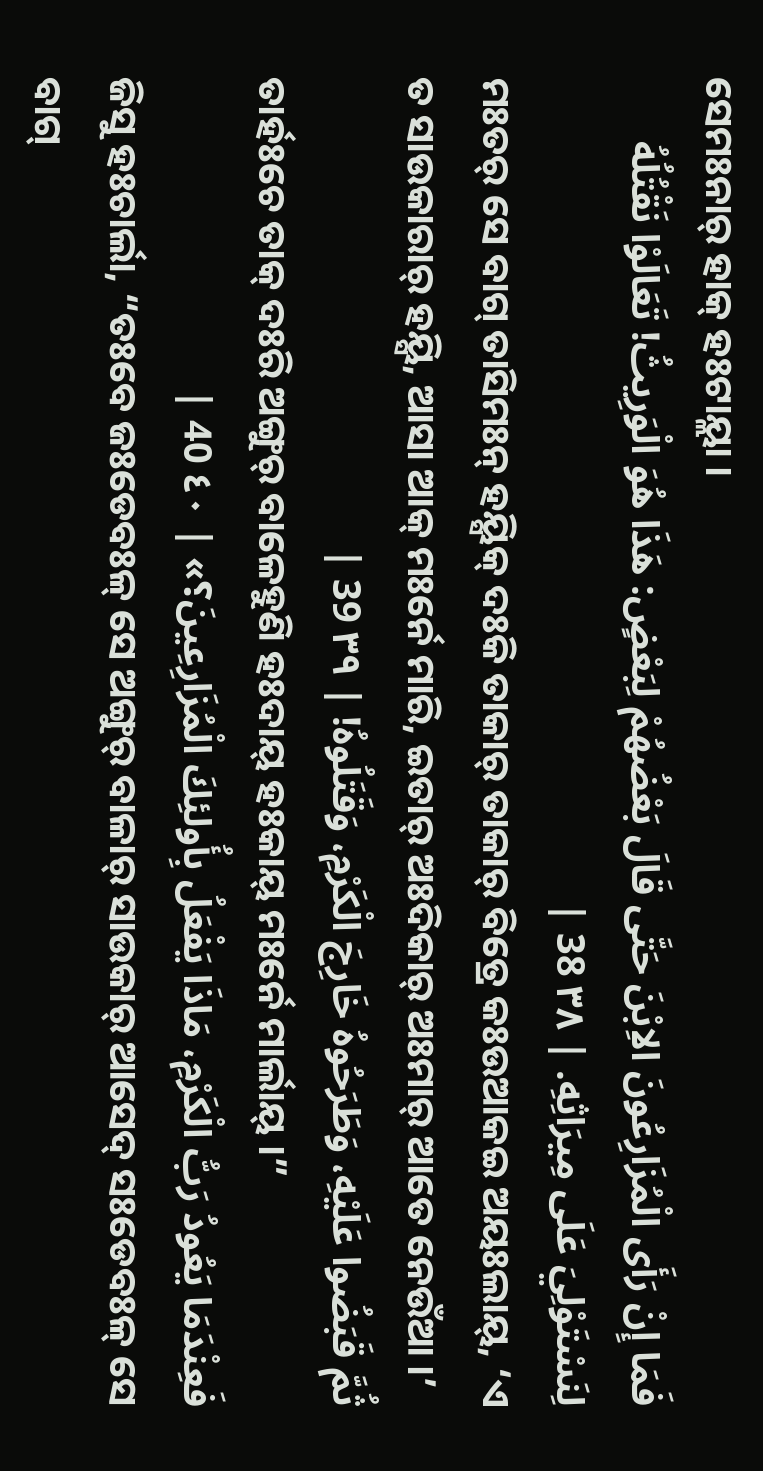ସେମଃନାର୍ ହାକ୍ ହଃଟାୟ୍ଲା ।
فَمَا إِنْ رَأَى الْمُزَارِعُونَ الاِبْنَ حَتَّى قَالَ بَعْضُهُمْ لِبَعْضٍ: هَذَا هُوَ الْوَرِيثُ! تَعَالَوْا نَقْتُلُهُ لِنَسْتَوْلِيَ عَلَى مِيرَاثِهِ. | ٣٨ 38 |
ମଃତର୍ ସେ ବାଗ୍ ତାସିମଃନ୍ ହୟ୍ସିକ୍ ଦଃକି ତାକାର୍ ତାକାର୍ ବିତ୍ରେ କଃଉଆକଇ ଅୟଃଲାୟ୍, ‘ଏ ତ ସାଉକାରାର୍ ହୟ୍ସି, ଆସା ଆକ୍ ମଃର୍ନେ ମାରି, ଇତାର୍ ଅଃଦିକାର୍ ଅଃମାର୍ ଆତେ ନେଉଁଆ ।’
ثُمَّ قَبَضُوا عَلَيْهِ، وَطَرَحُوهُ خَارِجَ الْكَرْمِ، وَقَتَلُوهُ! | ٣٩ 39 |
ତାର୍ହଃଚେ ତାକ୍ ଦଃରି ଅଙ୍ଗୁର୍ ବାଳେହୁଣି ହଃଦାୟ୍ ହଃକାୟ୍ ମଃର୍ନେ ମାର୍ଲାୟ୍ ।”
فَعِنْدَمَا يَعُودُ رَبُّ الْكَرْمِ، مَاذَا يَفْعَلُ بِأُولئِكَ الْمُزَارِعِينَ؟» | ٤٠ 40 |
ଜିସୁ ହଃଚାର୍ଲା, “ତଃବେ ଜଃଡେବଃଳ୍ ସେ ଅଙ୍ଗୁର୍ ବାଳାର୍ ସାଉକାର୍ ଆସେଦ୍ ସଃଡେବଃଳ୍ ସେ ବାଗ୍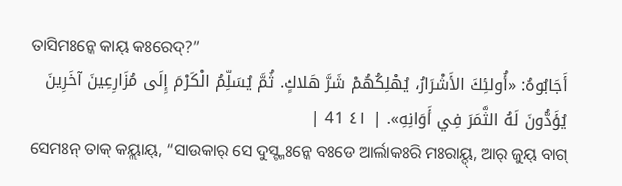ତାସିମଃନ୍କେ କାୟ୍ କଃରେଦ୍?”
أَجَابُوهُ: «أُولئِكَ الأَشْرَارُ، يُهْلِكُهُمْ شَرَّ هَلاكٍ. ثُمَّ يُسَلِّمُ الْكَرْمَ إِلَى مُزَارِعِينَ آخَرِينَ يُؤَدُّونَ لَهُ الثَّمَرَ فِي أَوَانِهِ». | ٤١ 41 |
ସେମଃନ୍ ତାକ୍ କୟ୍ଲାୟ୍, “ସାଉକାର୍ ସେ ଦୁସ୍ଟ୍ମଃନ୍କେ ବଃଡେ ଆର୍ଲାକଃରି ମଃରାୟ୍ଦ୍, ଆର୍ ଜୁୟ୍ ବାଗ୍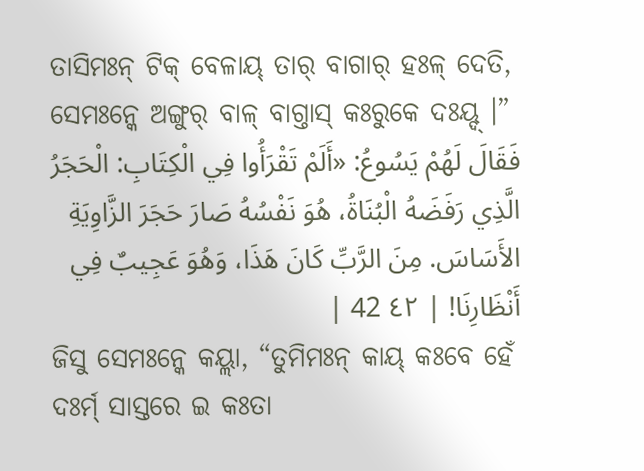ତାସିମଃନ୍ ଟିକ୍ ବେଳାୟ୍ ତାର୍ ବାଗାର୍ ହଃଳ୍ ଦେତି, ସେମଃନ୍କେ ଅଙ୍ଗୁର୍ ବାଳ୍ ବାଗ୍ତାସ୍ କଃରୁକେ ଦଃୟ୍ଦ୍ ।”
فَقَالَ لَهُمْ يَسُوعُ: «أَلَمْ تَقْرَأُوا فِي الْكِتَابِ: الْحَجَرُ الَّذِي رَفَضَهُ الْبُنَاةُ، هُوَ نَفْسُهُ صَارَ حَجَرَ الزَّاوِيَةِ الأَسَاسَ. مِنَ الرَّبِّ كَانَ هَذَا، وَهُوَ عَجِيبٌ فِي أَنْظَارِنَا! | ٤٢ 42 |
ଜିସୁ ସେମଃନ୍କେ କୟ୍ଲା, “ତୁମିମଃନ୍ କାୟ୍ କଃବେ ହେଁ ଦଃର୍ମ୍ ସାସ୍ତରେ ଇ କଃତା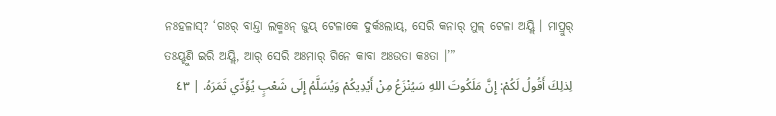ନଃହଳାସ୍? ‘ଗଃର୍ ବାନ୍ଦ୍ତା ଲକ୍ମଃନ୍ ଜୁୟ୍ ଟେଳାକେ ଦୁର୍କଃଲାୟ୍, ସେରି କନାର୍ ମୁଳ୍ ଟେଳା ଅୟ୍ଲି । ମାପ୍ରୁର୍ ତଃୟ୍ହୁଣି ଇରି ଅୟ୍ଲି, ଆର୍ ସେରି ଅଃମାର୍ ଗିନେ କାବା ଅଃଉତା କଃତା ।’”
لِذلِكَ أَقُولُ لَكُمْ: إِنَّ مَلَكُوتَ اللهِ سَيُنْزَعُ مِنْ أَيْدِيكُمْ وَيُسَلَّمُ إِلَى شَعْبٍ يُؤَدِّي ثَمَرَهُ. | ٤٣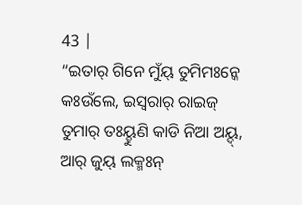43 |
“ଇତାର୍ ଗିନେ ମୁଁୟ୍ ତୁମିମଃନ୍କେ କଃଉଁଲେ, ଇସ୍ୱରାର୍ ରାଇଜ୍ ତୁମାର୍ ତଃୟ୍ହୁଣି କାଡି ନିଆ ଅୟ୍ଦ୍, ଆର୍ ଜୁୟ୍ ଲକ୍ମଃନ୍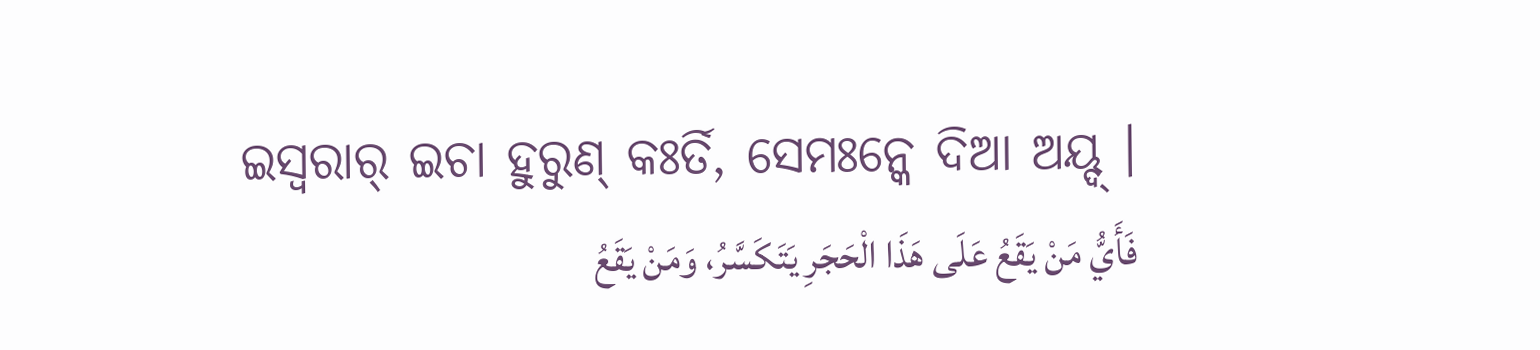ଇସ୍ୱରାର୍ ଇଚା ହୁରୁଣ୍ କଃର୍ତି, ସେମଃନ୍କେ ଦିଆ ଅୟ୍ଦ୍ ।
فَأَيُّ مَنْ يَقَعُ عَلَى هَذَا الْحَجَرِ يَتَكَسَّرُ، وَمَنْ يَقَعُ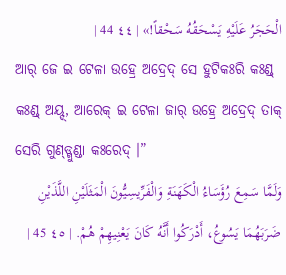الْحَجَرُ عَلَيْهِ يَسْحَقُهُ سَحْقاً!» | ٤٤ 44 |
ଆର୍ ଜେ ଇ ଟେଳା ଉହ୍ରେ ଅଦ୍ରେଦ୍ ସେ ହୁଟିକଃରି କଃଣ୍ଡ୍ କଃଣ୍ଡ୍ ଅୟ୍ଦ୍, ଆରେକ୍ ଇ ଟେଳା ଜାର୍ ଉହ୍ରେ ଅଦ୍ରେଦ୍ ତାକ୍ ସେରି ଗୁଣ୍ଡ୍ଗୁଣ୍ଡା କଃରେଦ୍ ।”
وَلَمَّا سَمِعَ رُؤَسَاءُ الْكَهَنَةِ وَالْفَرِّيسِيُّونَ الْمَثَلَيْنِ اللَّذَيْنِ ضَرَبَهُمَا يَسُوعُ، أَدْرَكُوا أَنَّهُ كَانَ يَعْنِيهِمْ هُمْ. | ٤٥ 45 |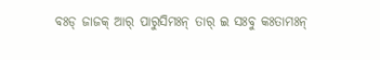ବଃଡ୍ ଜାଜକ୍ ଆର୍ ପାରୁସିମଃନ୍ ତାର୍ ଇ ସଃବୁ କଃତାମଃନ୍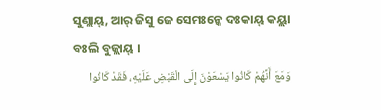ସୁଣ୍ଲାୟ୍, ଆର୍ ଜିସୁ ଜେ ସେମଃନ୍କେ ଦଃକାୟ୍ କୟ୍ଲା ବଃଲି ବୁଜ୍ଲାୟ୍ ।
وَمَعَ أَنَّهُمْ كَانُوا يَسْعَوْنَ إِلَى الْقَبْضِ عَلَيْهِ، فَقَدْ كَانُوا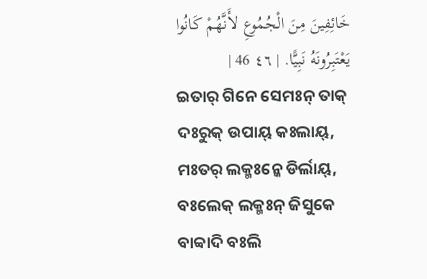خَائِفِينَ مِنَ الْجُمُوعِ لأَنَّهُمْ كَانُوا يَعْتَبِرُونَهُ نَبِيًّا. | ٤٦ 46 |
ଇତାର୍ ଗିନେ ସେମଃନ୍ ତାକ୍ ଦଃରୁକ୍ ଉପାୟ୍ କଃଲାୟ୍, ମଃତର୍ ଲକ୍ମଃନ୍କେ ଡିର୍ଲାୟ୍, ବଃଲେକ୍ ଲକ୍ମଃନ୍ ଜିସୁକେ ବାବ୍ବାଦି ବଃଲି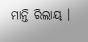ମାନ୍ତି ରିଲାୟ୍ ।